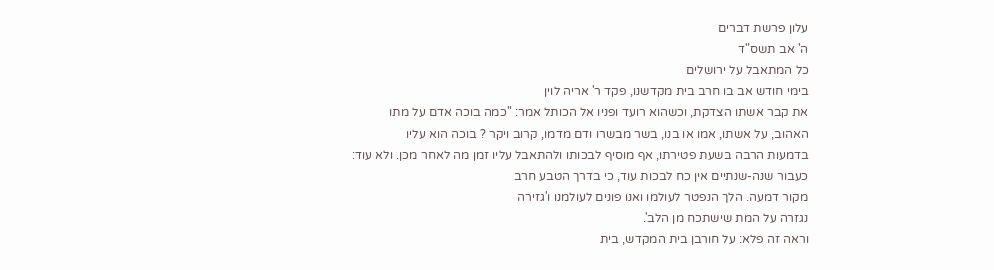עלון פרשת דברים
ה' אב תשס"ד
כל המתאבל על ירושלים
בימי חודש אב בו חרב בית מקדשנו, פקד ר' אריה לוין
את קבר אשתו הצדקת, וכשהוא רועד ופניו אל הכותל אמר: "כמה בוכה אדם על מתו
האהוב, על אשתו, אמו או בנו, בשר מבשרו ודם מדמו, קרוב ויקר ? בוכה הוא עליו
בדמעות הרבה בשעת פטירתו, אף מוסיף לבכותו ולהתאבל עליו זמן מה לאחר מכן. ולא עוד:
כעבור שנה-שנתיים אין כח לבכות עוד, כי בדרך הטבע חרב
מקור דמעה. הלך הנפטר לעולמו ואנו פונים לעולמנו ו'גזירה
נגזרה על המת שישתכח מן הלב'.
וראה זה פלא: על חורבן בית המקדש, בית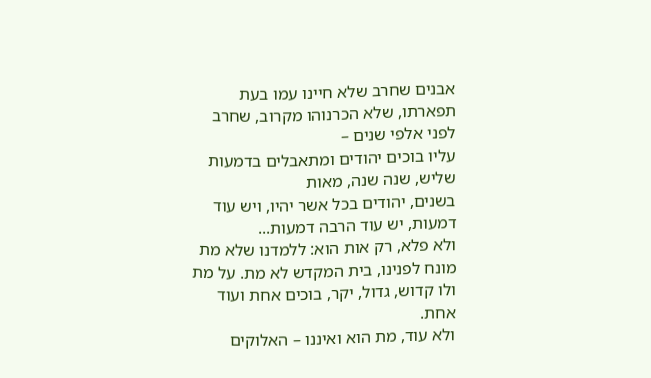אבנים שחרב שלא חיינו עמו בעת תפארתו, שלא הכרנוהו מקרוב, שחרב לפני אלפי שנים –
עליו בוכים יהודים ומתאבלים בדמעות שליש, שנה שנה, מאות
בשנים, יהודים בכל אשר יהיו, ויש עוד דמעות, יש עוד הרבה דמעות...
ולא פלא, רק אות הוא: ללמדנו שלא מת
מונח לפנינו, בית המקדש לא מת. על מת ולו קדוש, גדול, יקר, בוכים אחת ועוד אחת.
ולא עוד, מת הוא ואיננו – האלוקים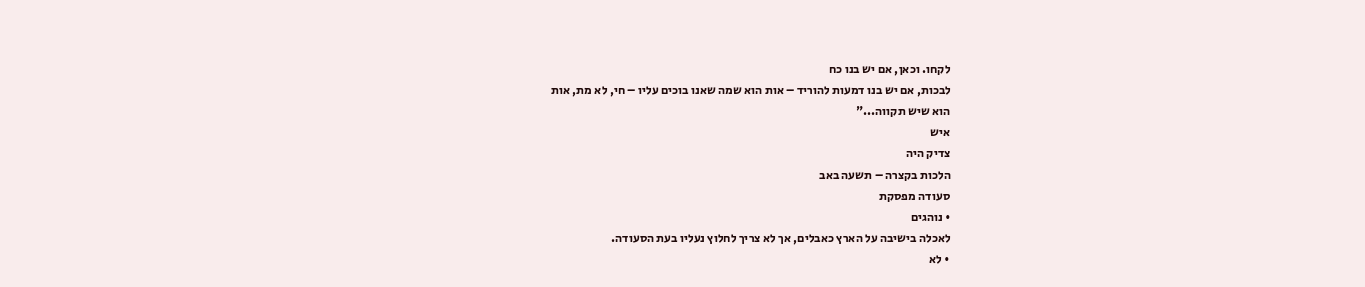לקחו. וכאן, אם יש בנו כח
לבכות, אם יש בנו דמעות להוריד – אות הוא שמה שאנו בוכים עליו – חי, לא מת, אות
הוא שיש תקווה..."
איש
צדיק היה
הלכות בקצרה – תשעה באב
סעודה מפסקת
• נוהגים
לאכלה בישיבה על הארץ כאבלים, אך לא צריך לחלוץ נעליו בעת הסעודה.
• לא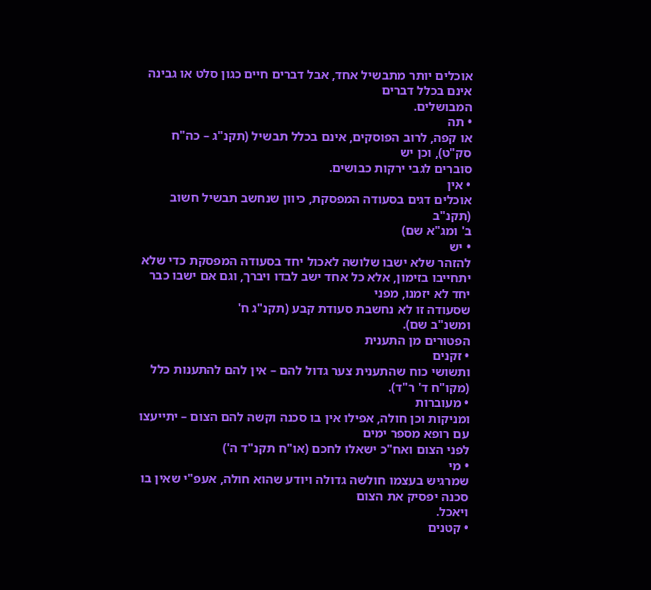אוכלים יותר מתבשיל אחד, אבל דברים חיים כגון סלט או גבינה אינם בכלל דברים
המבושלים.
• תה
או קפה, לרוב הפוסקים, אינם בכלל תבשיל (תקנ"ג – כה"ח סק"ט), וכן יש
סוברים לגבי ירקות כבושים.
• אין
אוכלים דגים בסעודה המפסקת, כיוון שנחשב תבשיל חשוב (תקנ"ב
ב' ומג"א שם)
• יש
להזהר שלא ישבו שלושה לאכול יחד בסעודה המפסקת כדי שלא
יתחייבו בזימון, אלא כל אחד ישב לבדו ויברך, וגם אם ישבו כבר יחד לא יזמנו, מפני
שסעודה זו לא נחשבת סעודת קבע (תקנ"ג ח'
ומשנ"ב שם).
הפטורים מן התענית
• זקנים
ותשושי כוח שהתענית צער גדול להם – אין להם להתענות כלל (מקו"ח ד' ר"ד).
• מעוברות
ומניקות וכן חולה, אפילו אין בו סכנה וקשה להם הצום – יתייעצו עם רופא מספר ימים
לפני הצום ואח"כ ישאלו לחכם (או"ח תקנ"ד ה')
• מי
שמרגיש בעצמו חולשה גדולה ויודע שהוא חולה, אעפ"י שאין בו סכנה יפסיק את הצום
ויאכל.
• קטנים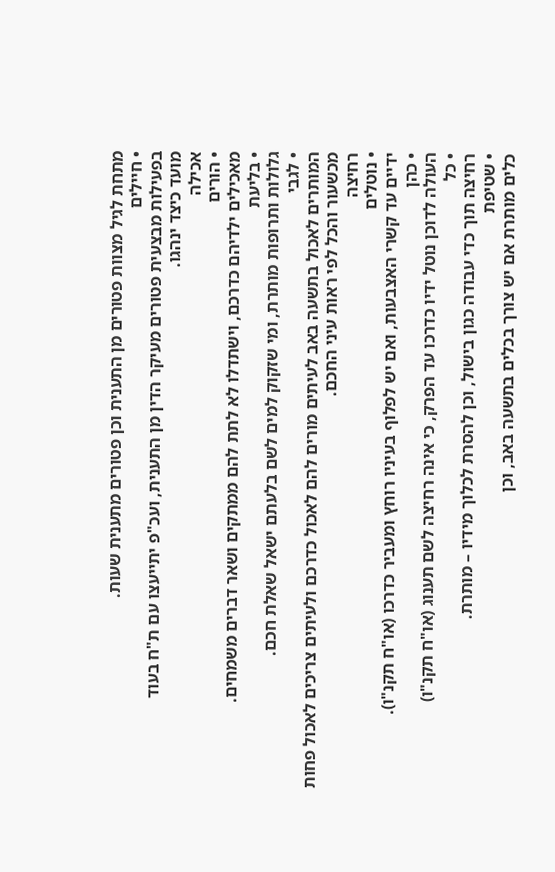מתחת לגיל מצוות פטורים מן התענית וכן פטורים מתענית שעות.
• חיילים
בפעילות מבצעית פטורים מעיקר הדין מן התענית, ועכ"פ יתייעצו עם ת"ח בעוד
מועד כיצד ינהגו.
אכילה
• הורים
מאכילים ילדיהם כדרכם, וישתדלו לא לתת להם ממתקים ושאר דברים משמחים.
• בליעת
גלולות ותרופות מותרת, ומי שזקוק למים לשם בלעתם ישאל שאלת חכם.
• לגבי
המותרים לאכול בתשעה באב לעיתים מורים להם לאכול כדרכם ולעיתים צריכים לאכול פחות מכשעור והכל לפי ראות עיני החכם.
רחיצה
• נוטלים
ידיים עד קשרי האצבעות, ואם יש לפלוף בעיניו רוחץ ומעביר כדרכו (או"ח תקנ"ו).
• כהן
העולה לדוכן נוטל ידיו כדרכו עד הפרק, כי אינה רחיצה לשם תענוג (או"ח תקנ"ו)
• כל
רחיצה תוך כדי עבודה כגון בישול, וכן להסרת לכלוך מידיו – מותרת.
• שטיפת
כלים מותרת אם יש צורך בכלים בתשעה באב, וכן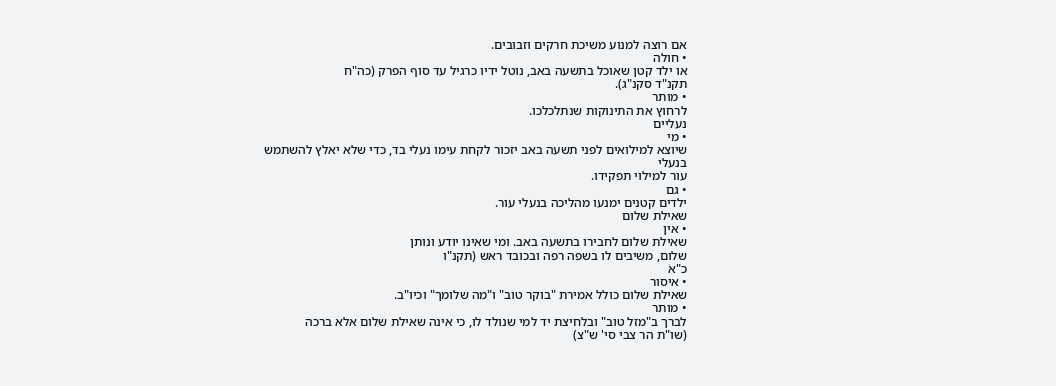אם רוצה למנוע משיכת חרקים וזבובים.
• חולה
או ילד קטן שאוכל בתשעה באב, נוטל ידיו כרגיל עד סוף הפרק (כה"ח
תקנ"ד סקנ"ג).
• מותר
לרחוץ את התינוקות שנתלכלכו.
נעליים
• מי
שיוצא למילואים לפני תשעה באב יזכור לקחת עימו נעלי בד, כדי שלא יאלץ להשתמש בנעלי
עור למילוי תפקידו.
• גם
ילדים קטנים ימנעו מהליכה בנעלי עור.
שאילת שלום
• אין
שאילת שלום לחבירו בתשעה באב. ומי שאינו יודע ונותן
שלום, משיבים לו בשפה רפה ובכובד ראש (תקנ"ו
כ"אׂ
• איסור
שאילת שלום כולל אמירת "בוקר טוב" ו"מה שלומך" וכיו"ב.
• מותר
לברך ב"מזל טוב" ובלחיצת יד למי שנולד לו, כי אינה שאילת שלום אלא ברכה
(שו"ת הר צבי סי' ש"צ)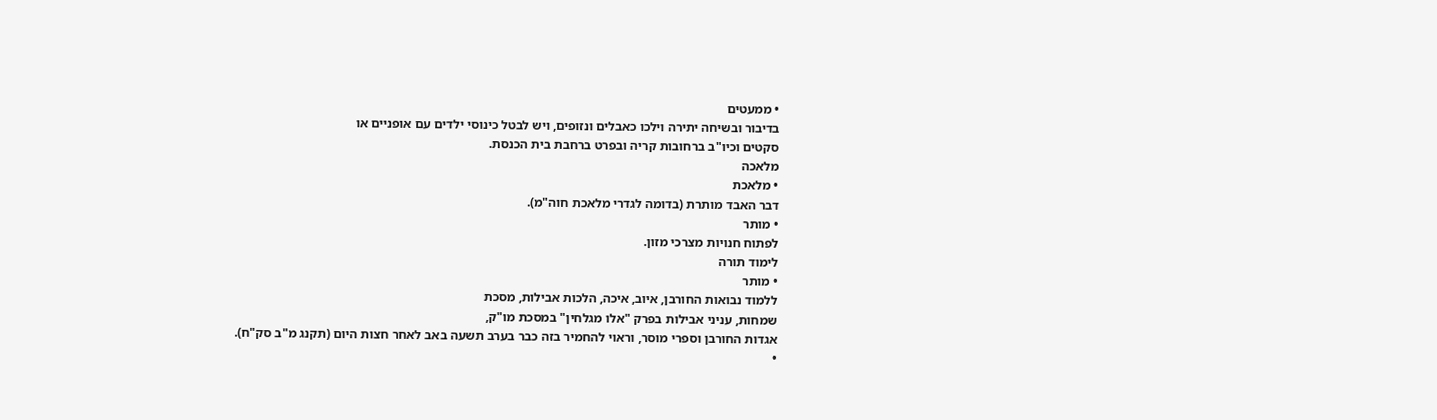• ממעטים
בדיבור ובשיחה יתירה וילכו כאבלים ונזופים, ויש לבטל כינוסי ילדים עם אופניים או
סקטים וכיו"ב ברחובות קריה ובפרט ברחבת בית הכנסת.
מלאכה
• מלאכת
דבר האבד מותרת (בדומה לגדרי מלאכת חוה"מ).
• מותר
לפתוח חנויות מצרכי מזון.
לימוד תורה
• מותר
ללמוד נבואות החורבן, איוב, איכה, הלכות אבילות, מסכת
שמחות, עניני אבילות בפרק "אלו מגלחין" במסכת מו"ק,
אגדות החורבן וספרי מוסר, וראוי להחמיר בזה כבר בערב תשעה באב לאחר חצות היום (תקנג מ"ב סק"ח).
•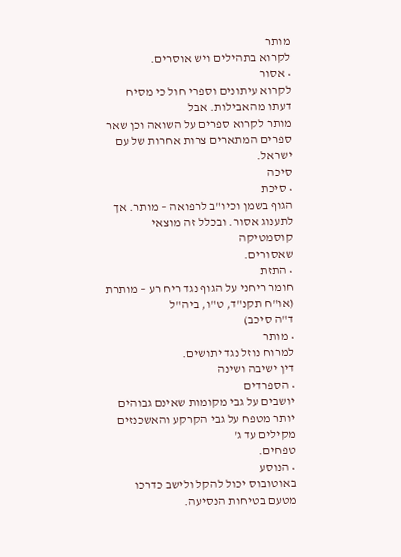מותר
לקרוא בתהילים ויש אוסרים.
• אסור
לקרוא עיתונים וספרי חול כי מסיח דעתו מהאבילות. אבל
מותר לקרוא ספרים על השואה וכן שאר ספרים המתארים צרות אחרות של עם ישראל.
סיכה
• סיכת
הגוף בשמן וכיו"ב לרפואה – מותר. אך לתענוג אסור. ובכלל זה מוצאי קוסמטיקה
שאסורים.
• התזת
חומר ריחני על הגוף נגד ריח רע – מותרת (או"ח תקנ"ד, ט"ו, ביה"ל
ד"ה סיכב)
• מותר
למרוח נוזל נגד יתושים.
דין ישיבה ושינה
• הספרדים
יושבים על גבי מקומות שאינם גבוהים יותר מטפח על גבי הקרקע והאשכנזים מקילים עד ג'
טפחים.
• הנוסע
באוטובוס יכול להקל ולישב כדרכו מטעם בטיחות הנסיעה.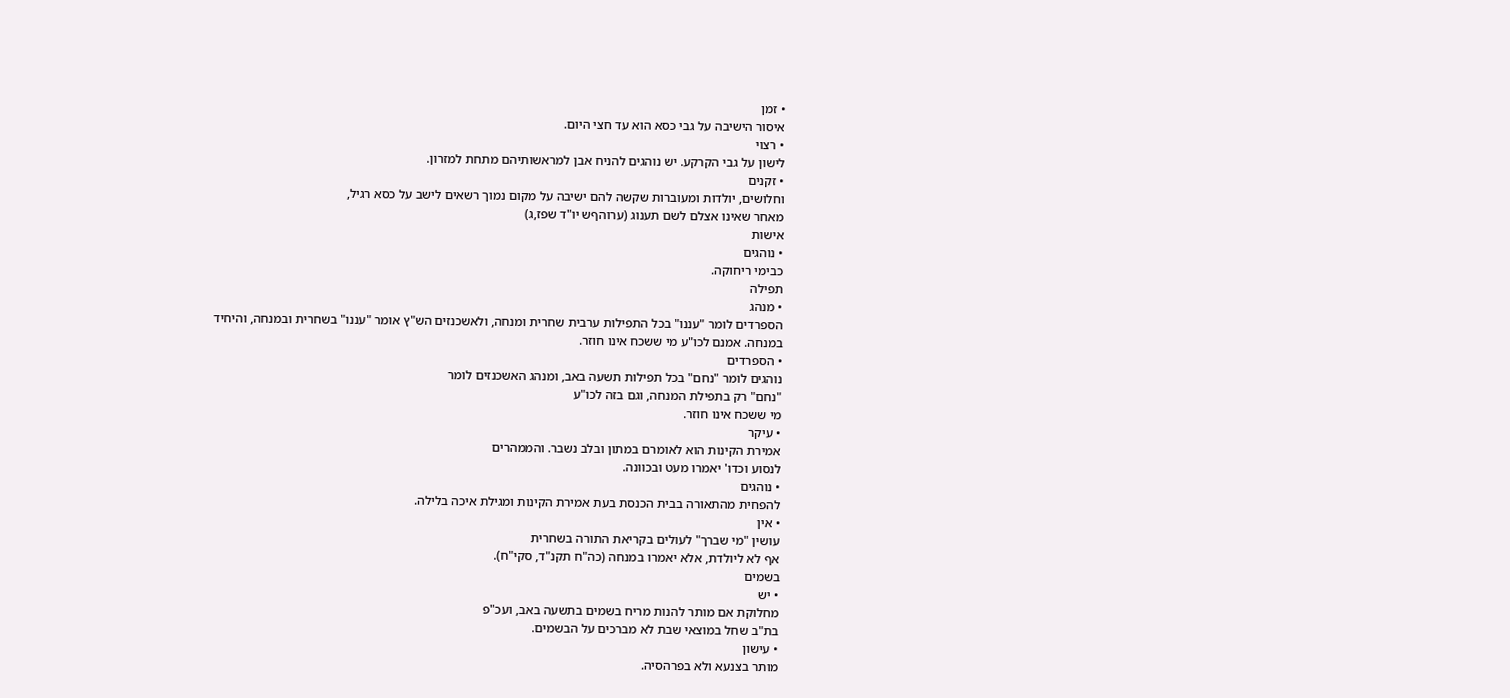• זמן
איסור הישיבה על גבי כסא הוא עד חצי היום.
• רצוי
לישון על גבי הקרקע. יש נוהגים להניח אבן למראשותיהם מתחת למזרון.
• זקנים
וחלושים, יולדות ומעוברות שקשה להם ישיבה על מקום נמוך רשאים לישב על כסא רגיל,
מאחר שאינו אצלם לשם תענוג (ערוהףש יו"ד שפז,ג)
אישות
• נוהגים
כבימי ריחוקה.
תפילה
• מנהג
הספרדים לומר "עננו" בכל התפילות ערבית שחרית ומנחה, ולאשכנזים הש"ץ אומר "עננו" בשחרית ובמנחה, והיחיד
במנחה. אמנם לכו"ע מי ששכח אינו חוזר.
• הספרדים
נוהגים לומר "נחם" בכל תפילות תשעה באב, ומנהג האשכנזים לומר
"נחם" רק בתפילת המנחה, וגם בזה לכו"ע
מי ששכח אינו חוזר.
• עיקר
אמירת הקינות הוא לאומרם במתון ובלב נשבר. והממהרים
לנסוע וכדו' יאמרו מעט ובכוונה.
• נוהגים
להפחית מהתאורה בבית הכנסת בעת אמירת הקינות ומגילת איכה בלילה.
• אין
עושין "מי שברך" לעולים בקריאת התורה בשחרית
אף לא ליולדת, אלא יאמרו במנחה (כה"ח תקנ"ד, סקי"ח).
בשמים
• יש
מחלוקת אם מותר להנות מריח בשמים בתשעה באב, ועכ"פ
בת"ב שחל במוצאי שבת לא מברכים על הבשמים.
• עישון
מותר בצנעא ולא בפרהסיה.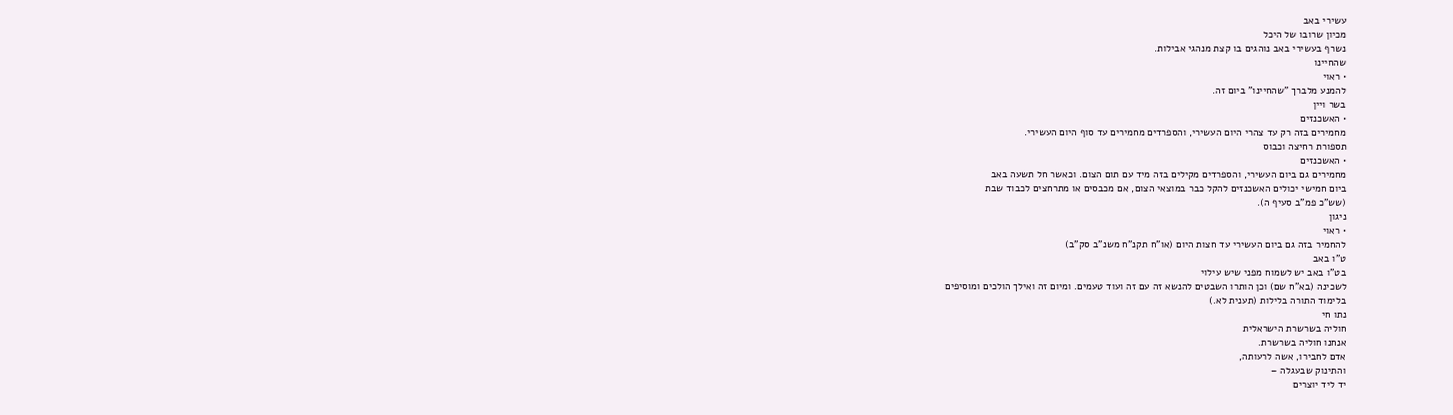עשירי באב
מכיון שרובו של היכל
נשרף בעשירי באב נוהגים בו קצת מנהגי אבילות.
שהחיינו
• ראוי
להמנע מלברך "שהחיינו" ביום זה.
בשר ויין
• האשכנזים
מחמירים בזה רק עד צהרי היום העשירי, והספרדים מחמירים עד סוף היום העשירי.
תספורת רחיצה וכבוס
• האשכנזים
מחמירים גם ביום העשירי, והספרדים מקילים בזה מיד עם תום הצום. וכאשר חל תשעה באב
ביום חמישי יכולים האשכנזים להקל כבר במוצאי הצום, אם מכבסים או מתרחצים לכבוד שבת
(שש"כ פמ"ב סעיף ה).
ניגון
• ראוי
להחמיר בזה גם ביום העשירי עד חצות היום (או"ח תקנ"ח משנ"ב סק"ב)
ט"ו באב
בט"ו באב יש לשמוח מפני שיש עילוי
לשכינה (בא"ח שם) וכן הותרו השבטים להנשא זה עם זה ועוד טעמים. ומיום זה ואילך הולכים ומוסיפים
בלימוד התורה בלילות (תענית לא.)
נתו חי
חוליה בשרשרת הישראלית
אנחנו חוליה בשרשרת.
אדם לחבירו, אשה לרעותה,
והתינוק שבעגלה –
יד ליד יוצרים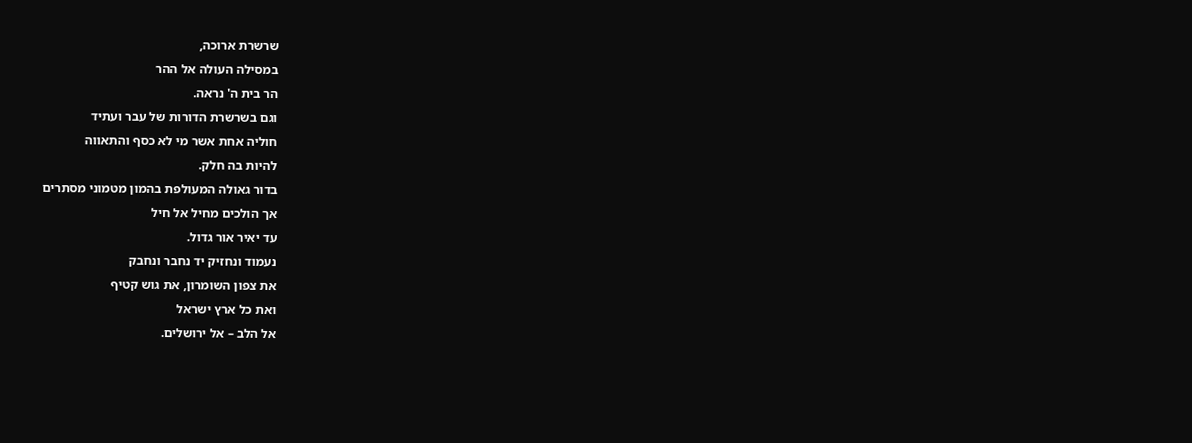שרשרת ארוכה,
במסילה העולה אל ההר
הר בית ה' נראה.
וגם בשרשרת הדורות של עבר ועתיד
חוליה אחת אשר מי לא כסף והתאווה
להיות בה חלק.
בדור גאולה המעולפת בהמון מטמוני מסתרים
אך הולכים מחיל אל חיל
עד יאיר אור גדול.
נעמוד ונחזיק יד נחבר ונחבק
את צפון השומרון, את גוש קטיף
ואת כל ארץ ישראל
אל הלב – אל ירושלים.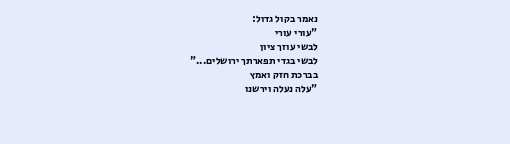נאמר בקול גדול:
"עורי עורי
לבשי עוזך ציון
לבשי בגדי תפארתך ירושלים..."
בברכת חזק ואמץ
"עלה נעלה וירשנו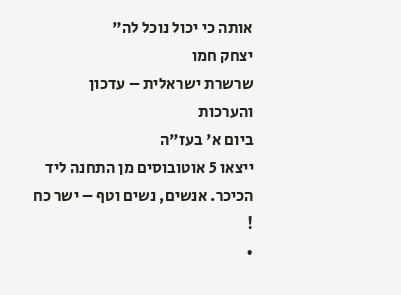אותה כי יכול נוכל לה"
יצחק חמו
שרשרת ישראלית – עדכון והערכות
ביום א' בעז"ה
ייצאו 5 אוטובוסים מן התחנה ליד הכיכר. אנשים, נשים וטף – ישר כח
!
•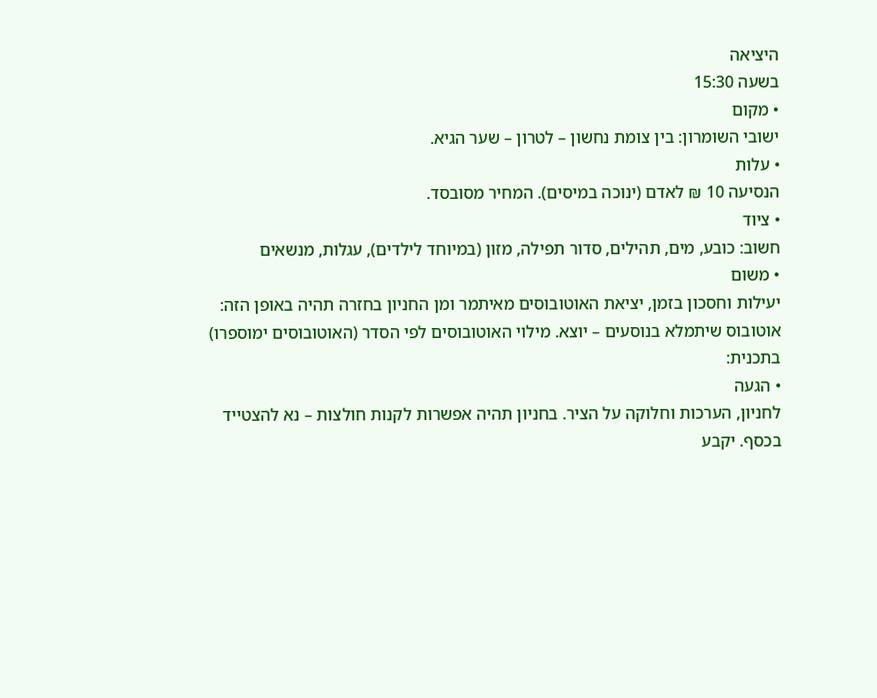היציאה
בשעה 15:30
• מקום
ישובי השומרון: בין צומת נחשון – לטרון – שער הגיא.
• עלות
הנסיעה 10 ₪ לאדם (ינוכה במיסים). המחיר מסובסד.
• ציוד
חשוב: כובע, מים, תהילים, סדור תפילה, מזון (במיוחד לילדים), עגלות, מנשאים
• משום
יעילות וחסכון בזמן, יציאת האוטובוסים מאיתמר ומן החניון בחזרה תהיה באופן הזה:
אוטובוס שיתמלא בנוסעים – יוצא. מילוי האוטובוסים לפי הסדר (האוטובוסים ימוספרו)
בתכנית:
• הגעה
לחניון, הערכות וחלוקה על הציר. בחניון תהיה אפשרות לקנות חולצות – נא להצטייד
בכסף. יקבע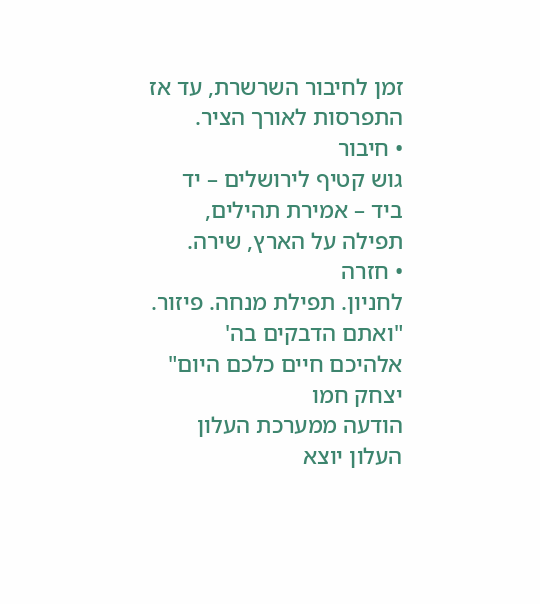זמן לחיבור השרשרת, עד אז התפרסות לאורך הציר.
• חיבור
גוש קטיף לירושלים – יד ביד – אמירת תהילים, תפילה על הארץ, שירה.
• חזרה
לחניון. תפילת מנחה. פיזור.
"ואתם הדבקים בה' אלהיכם חיים כלכם היום"
יצחק חמו
הודעה ממערכת העלון
העלון יוצא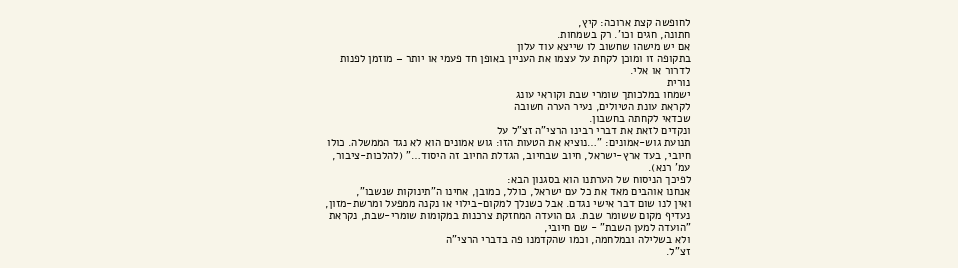לחופשה קצת ארוכה: קיץ,
חתונה, חגים וכו'. רק בשמחות.
אם יש מישהו שחשוב לו שייצא עוד עלון
בתקופה זו ומוכן לקחת על עצמו את העניין באופן חד פעמי או יותר – מוזמן לפנות
לדרור או אלי.
נורית
ישמחו במלכותך שומרי שבת וקוראי עונג
לקראת עונת הטיולים, נעיר הערה חשובה
שכדאי לקחתה בחשבון.
ונקדים לזאת את דברי רבינו הרצי"ה זצ"ל על
תנועת גוש-אמונים: "…נוציא את הטעות הזו: גוש אמונים הוא לא נגד הממשלה. כולו
חיובי, בעד ארץ-ישראל, חיוב שבחיוב, הגדלת החיוב זה היסוד…" (להלכות-ציבור,
עמ' רנא).
לפיכך הניסוח של הערתנו הוא בסגנון הבא:
אנחנו אוהבים מאד את כל עם ישראל, כולל, כמובן, אחינו ה"תינוקות שנשבו",
ואין לנו שום דבר אישי נגדם. אבל כשנלך למקום-בילוי או נקנה ממפעל ומרשת-מזון,
נעדיף מקום ששומר שבת. גם הועדה המחזקת צרכנות במקומות שומרי-שבת, נקראת
"הועדה למען השבת" - שם חיובי,
ולא בשלילה ובמלחמה, וכמו שהקדמנו פה בדברי הרצי"ה
זצ"ל.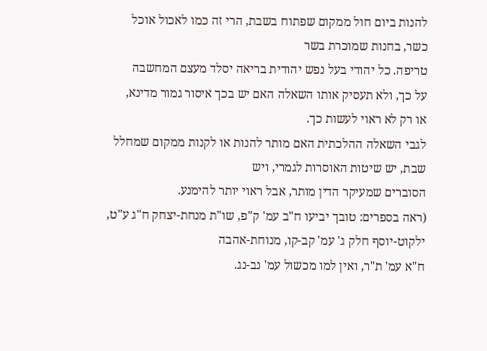להנות ביום חול ממקום שפתוח בשבת, הרי זה כמו לאכול אוכל כשר, בחנות שמוכרת בשר
טריפה. כל יהודי בעל נפש יהודית בריאה יסלד מעצם המחשבה
על כך, ולא תעסיק אותו השאלה האם יש בכך איסור גמור מדינא,
או רק לא ראוי לעשות כך.
לגבי השאלה ההלכתית האם מותר להנות או לקנות ממקום שמחלל שבת, יש שיטות האוסרות לגמרי, ויש
הסוברים שמעיקר הדין מותר, אבל ראוי יותר להימנע.
(ראה בספרים: טובך יביעו ח"ב עמ' ק"פ, שו"ת מנחת-יצחק ח"ג ע"ט, ילקוט-יוסף חלק ג' עמ' קב-קו, מנוחת-אהבה
ח"א עמ' ת"ר, ואין למו מכשול עמ' נב-נג.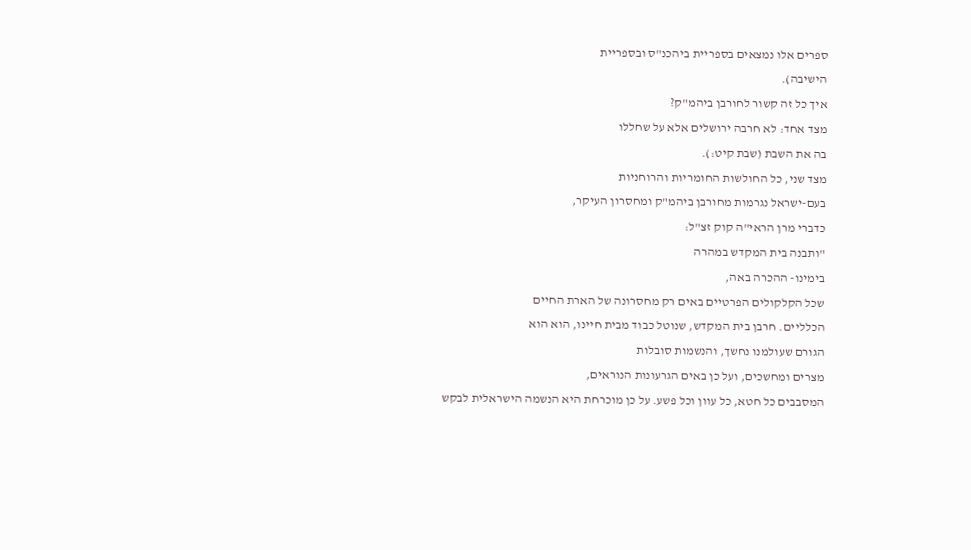ספרים אלו נמצאים בספריית ביהכנ"ס ובספריית
הישיבה).
איך כל זה קשור לחורבן ביהמ"ק?
מצד אחד: לא חרבה ירושלים אלא על שחללו
בה את השבת (שבת קיט:).
מצד שני, כל החולשות החומריות והרוחניות
בעם-ישראל נגרמות מחורבן ביהמ"ק ומחסרון העיקר,
כדברי מרן הראי"ה קוק זצ"ל:
"ותבנה בית המקדש במהרה
בימינו- ההכרה באה,
שכל הקלקולים הפרטיים באים רק מחסרונה של הארת החיים
הכלליים. חרבן בית המקדש, שנוטל כבוד מבית חיינו, הוא הוא
הגורם שעולמנו נחשך, והנשמות סובלות
מצרים ומחשכים, ועל כן באים הגרעונות הנוראים,
המסבבים כל חטא, כל עוון וכל פשע. על כן מוכרחת היא הנשמה הישראלית לבקש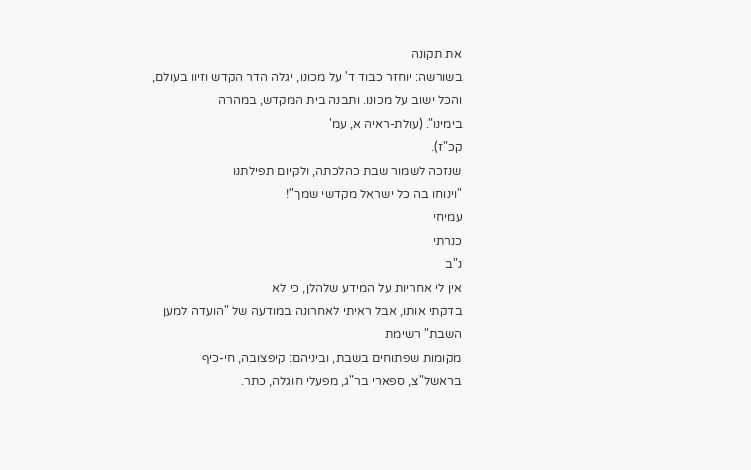את תקונה
בשורשה: יוחזר כבוד ד' על מכונו, יגלה הדר הקדש וזיוו בעולם, והכל ישוב על מכונו. ותבנה בית המקדש, במהרה
בימינו". (עולת-ראיה א, עמ'
קכ"ז).
שנזכה לשמור שבת כהלכתה, ולקיום תפילתנו
"וינוחו בה כל ישראל מקדשי שמך"!
עמיחי
כנרתי
נ"ב
אין לי אחריות על המידע שלהלן, כי לא
בדקתי אותו, אבל ראיתי לאחרונה במודעה של "הועדה למען השבת" רשימת
מקומות שפתוחים בשבת, וביניהם: קיפצובה, חי-כיף
בראשל"צ, ספארי בר"ג, מפעלי חוגלה, כתר.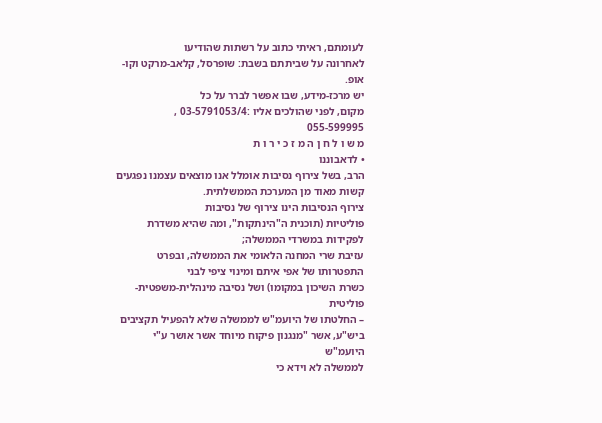לעומתם, ראיתי כתוב על רשתות שהודיעו
לאחרונה על שביתתם בשבת: שופרסל, קלאב-מרקט וקו-אופ.
יש מרכז-מידע, שבו אפשר לברר על כל
מקום, לפני שהולכים אליו :03-5791053/4 ,
055-599995
מ ש ו ל ח ן ה מ ז כ י ר ו ת
• לדאבוננו
הרב, בשל צירוף נסיבות אומלל אנו מוצאים עצמנו נפגעים קשות מאוד מן המערכת הממשלתית.
צירוף הנסיבות הינו צירוף של נסיבות
פוליטיות (תוכנית ה"הינתקות", ומה שהיא משדרת לפקידות במשרדי הממשלה;
עזיבת שרי המחנה הלאומי את הממשלה, ובפרט התפטרותו של אפי איתם ומינוי ציפי לבני
כשרת השיכון במקומו) ושל נסיבה מינהלית-משפטית-פוליטית
– החלטתו של היועמ"ש לממשלה שלא להפעיל תקציבים
ביש"ע, אשר "מנגנון פיקוח מיוחד אשר אושר ע"י היועמ"ש
לממשלה לא וידא כי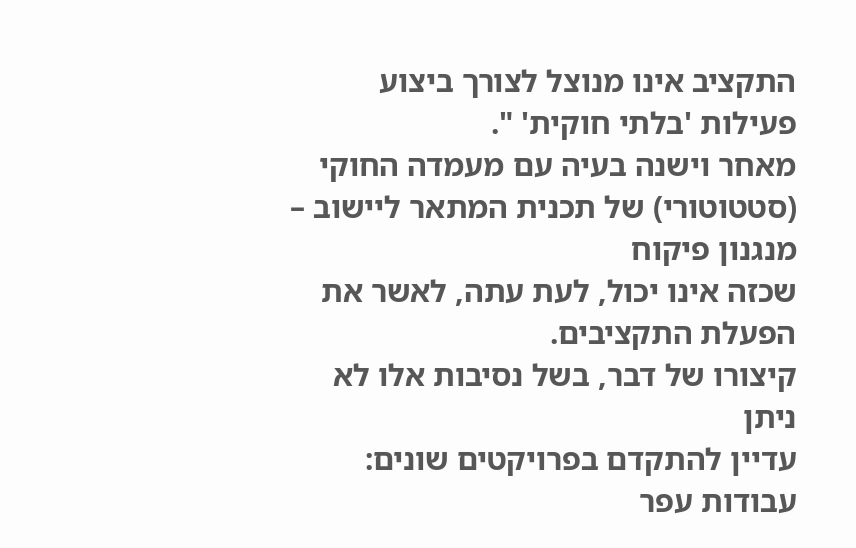התקציב אינו מנוצל לצורך ביצוע פעילות 'בלתי חוקית' ".
מאחר וישנה בעיה עם מעמדה החוקי (סטטוטורי) של תכנית המתאר ליישוב – מנגנון פיקוח
שכזה אינו יכול, לעת עתה, לאשר את הפעלת התקציבים.
קיצורו של דבר, בשל נסיבות אלו לא ניתן
עדיין להתקדם בפרויקטים שונים: עבודות עפר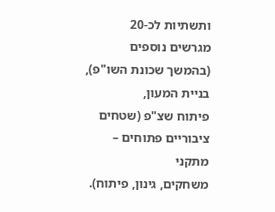ותשתיות לכ-20
מגרשים נוספים (בהמשך שכונת השו"פ), בניית המעון,
פיתוח שצ"פ (שטחים ציבוריים פתוחים – מתקני
משחקים, גינון, פיתוח).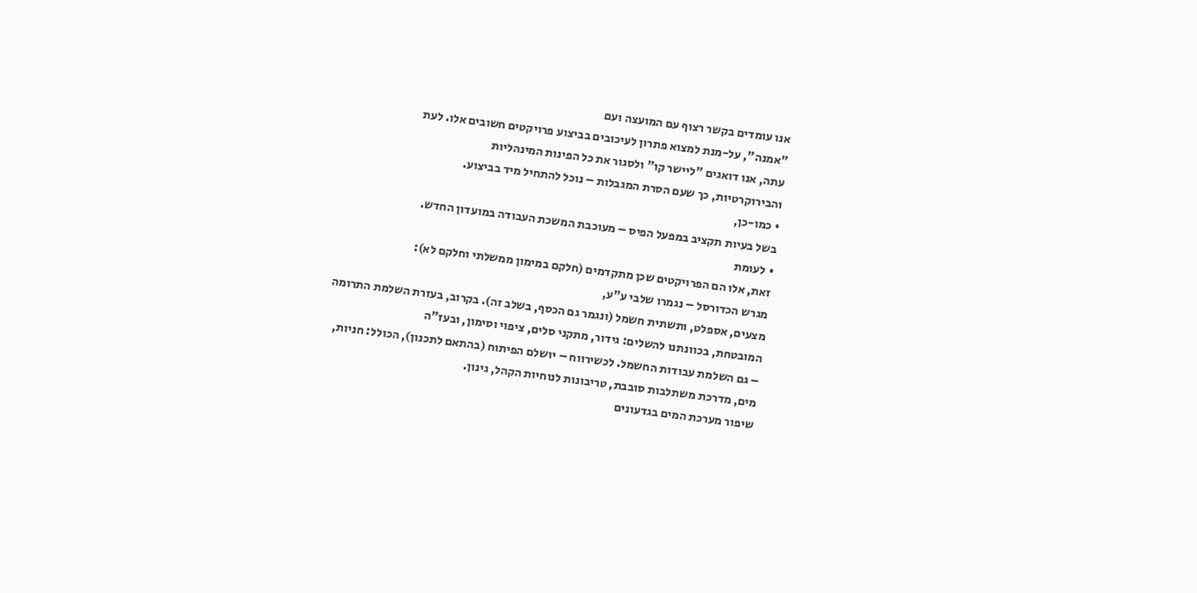אנו עומדים בקשר רצוף עם המועצה ועם
"אמנה", על-מנת למצוא פתרון לעיכובים בביצוע פרויקטים חשובים אלו. לעת
עתה, אנו דואגים "ליישר קו" ולסגור את כל הפינות המינהליות
והבירוקרטיות, כך שעם הסרת המגבלות – נוכל להתחיל מיד בביצוע.
• כמו-כן,
בשל בעיות תקציב במפעל הפיס – מעוכבת המשכת העבודה במועדון החדש.
• לעומת
זאת, אלו הם הפרויקטים שכן מתקדמים (חלקם במימון ממשלתי וחלקם לא):
מגרש הכדורסל – נגמרו שלבי ע"ע,
מצעים, אספלט, ותשתית חשמל (ונגמר גם הכסף, בשלב זה). בקרוב, בעזרת השלמת התרומה
המובטחת, בכוונתנו להשלים: גידור, מתקני סלים, ציפוי וסימון, ובעז"ה
– גם השלמת עבודות החשמל. לכשירווח – יושלם הפיתוח (בהתאם לתכנון), הכולל: חניות,
מים, מדרכת משתלבות סובבת, טריבונות לנוחיות הקהל, גינון.
שיפור מערכת המים בגדעונים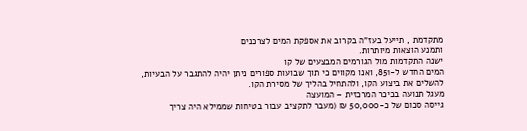מתקדמת , תייעל בעז"ה בקרוב את אספקת המים לצרכנים
ותמנע הוצאות מיותרות.
ישנה התקדמות מול הגורמים המבצעים של קו
המים החדש ל-851, ואנו מקווים כי תוך שבועות ספורים ניתן יהיה להתגבר על הבעיות,
להשלים את ביצוע הקו, ולהתחיל בהליך של מסירת הקו.
מעגל תנועה בכיכר המרכזית – המועצה
גייסה סכום של כ-50,000 ₪ (מעבר לתקציב עבור בטיחות שממילא היה צריך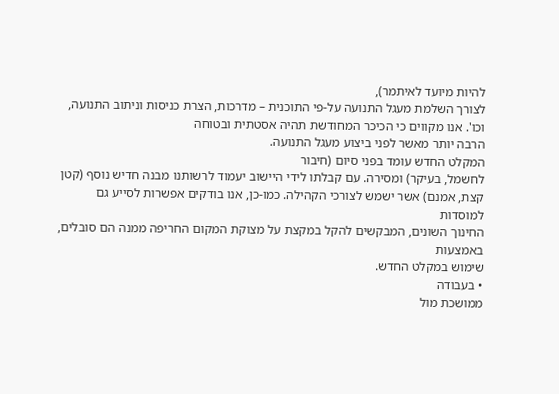להיות מיועד לאיתמר),
לצורך השלמת מעגל התנועה על-פי התוכנית – מדרכות, הצרת כניסות וניתוב התנועה,
וכו'. אנו מקווים כי הכיכר המחודשת תהיה אסטתית ובטוחה
הרבה יותר מאשר לפני ביצוע מעגל התנועה.
המקלט החדש עומד בפני סיום (חיבור
לחשמל, בעיקר) ומסירה. עם קבלתו לידי היישוב יעמוד לרשותנו מבנה חדיש נוסף (קטן
קצת, אמנם) אשר ישמש לצורכי הקהילה. כמו-כן, אנו בודקים אפשרות לסייע גם למוסדות
החינוך השונים, המבקשים להקל במקצת על מצוקת המקום החריפה ממנה הם סובלים, באמצעות
שימוש במקלט החדש.
• בעבודה
ממושכת מול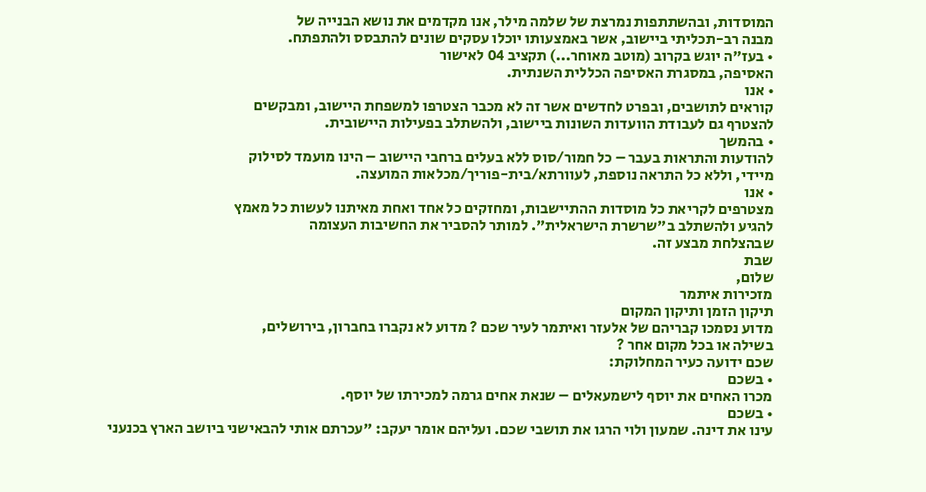המוסדות, ובהשתתפות נמרצת של שלמה מילר, אנו מקדמים את נושא הבנייה של
מבנה רב-תכליתי ביישוב, אשר באמצעותו יוכלו עסקים שונים להתבסס ולהתפתח.
• בעז"ה יוגש בקרוב (מוטב מאוחר...) תקציב 04 לאישור
האסיפה, במסגרת האסיפה הכללית השנתית.
• אנו
קוראים לתושבים, ובפרט לחדשים אשר זה לא מכבר הצטרפו למשפחת היישוב, ומבקשים
להצטרף גם לעבודת הוועדות השונות ביישוב, ולהשתלב בפעילות היישובית.
• בהמשך
להודעות והתראות בעבר – כל חמור/סוס ללא בעלים ברחבי היישוב – הינו מועמד לסילוק
מיידי, וללא כל התראה נוספת, לעוורתא/בית-פוריך/מכלאות המועצה.
• אנו
מצטרפים לקריאת כל מוסדות ההתיישבות, ומחזקים כל אחד ואחת מאיתנו לעשות כל מאמץ
להגיע ולהשתלב ב"שרשרת הישראלית". למותר להסביר את החשיבות העצומה
שבהצלחת מבצע זה.
שבת
שלום,
מזכירות איתמר
תיקון הזמן ותיקון המקום
מדוע נסמכו קבריהם של אלעזר ואיתמר לעיר שכם ? מדוע לא נקברו בחברון, בירושלים,
בשילה או בכל מקום אחר ?
שכם ידועה כעיר המחלוקת:
• בשכם
מכרו האחים את יוסף לישמעאלים – שנאת אחים גרמה למכירתו של יוסף.
• בשכם
עינו את דינה. שמעון ולוי הרגו את תושבי שכם. ועליהם אומר יעקב: "עכרתם אותי להבאישני ביושב הארץ בכנעני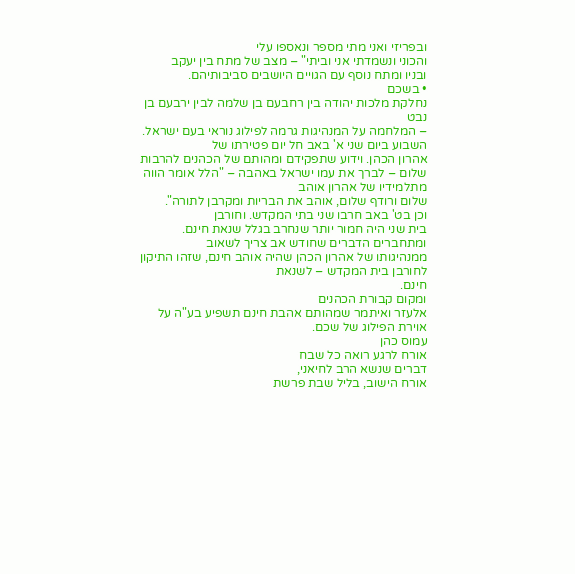ובפריזי ואני מתי מספר ונאספו עלי
והכוני ונשמדתי אני וביתי" – מצב של מתח בין יעקב
ובניו ומתח נוסף עם הגויים היושבים סביבותיהם.
• בשכם
נחלקת מלכות יהודה בין רחבעם בן שלמה לבין ירבעם בן נבט
– המלחמה על המנהיגות גרמה לפילוג נוראי בעם ישראל.
השבוע ביום שני א' באב חל יום פטירתו של
אהרון הכהן. וידוע שתפקידם ומהותם של הכהנים להרבות
שלום – לברך את עמו ישראל באהבה – "הלל אומר הווה מתלמידיו של אהרון אוהב
שלום ורודף שלום, אוהב את הבריות ומקרבן לתורה".
וכן בט' באב חרבו שני בתי המקדש. וחורבן
בית שני היה חמור יותר שנחרב בגלל שנאת חינם.
ומתחברים הדברים שחודש אב צריך לשאוב
ממנהיגותו של אהרון הכהן שהיה אוהב חינם, שזהו התיקון לחורבן בית המקדש – לשנאת
חינם.
ומקום קבורת הכהנים
אלעזר ואיתמר שמהותם אהבת חינם תשפיע בע"ה על אוירת הפילוג של שכם.
עמוס כהן
אורח לרגע רואה כל שבח
דברים שנשא הרב לחיאני,
אורח הישוב, בליל שבת פרשת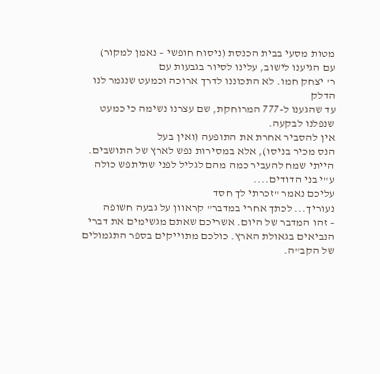מטות מסעי בבית הכנסת (ניסוח חופשי – נאמן למקור)
עם הגיענו לישוב, עלינו לסיור בגבעות עם
ר' יצחק חמו. לא התכוננו לדרך ארוכה וכמעט שנגמר לנו הדלק
עד שהגענו ל-777 המרוחקת, שם עצרנו נשימה כי כמעט שנפלנו לבקעה.
אין להסביר אחרת את התופעה (ואין בעל
הנס מכיר בניסו), אלא במסירות נפש לארץ של התושבים.
הייתי שמח להעביר כמה מהם לגליל לפני שתיתפש כולה ע"י בני הדודים....
עליכם נאמר "זכרתי לך חסד
נעוריך... לכתך אחרי במדבר" קראוון על גבעה חשופה
– זהו המדבר של היום. אשריכם שאתם מגשימים את דברי הנביאים בגאולת הארץ. כולכם מתוייקים בספר התגמולים של הקב"ה.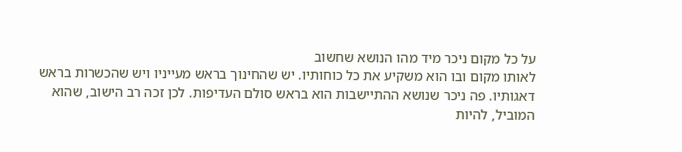על כל מקום ניכר מיד מהו הנושא שחשוב
לאותו מקום ובו הוא משקיע את כל כוחותיו. יש שהחינוך בראש מעייניו ויש שהכשרות בראש
דאגותיו. פה ניכר שנושא ההתיישבות הוא בראש סולם העדיפות. לכן זכה רב הישוב, שהוא
המוביל, להיות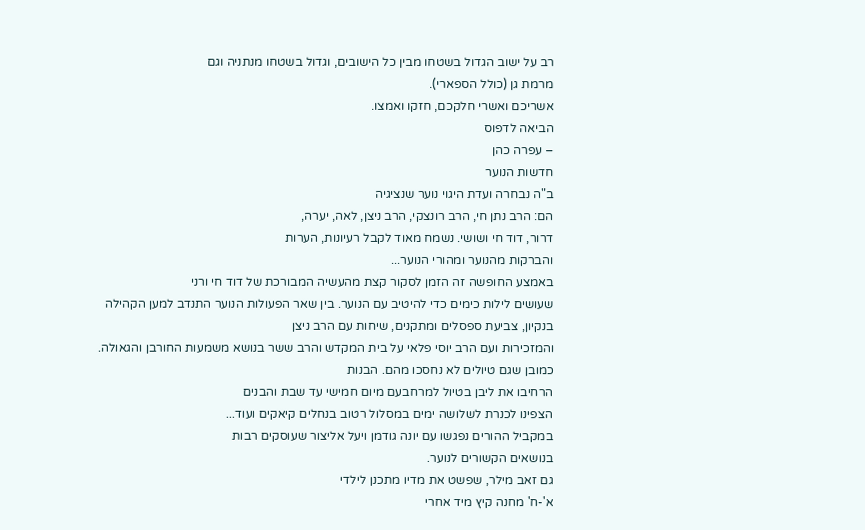רב על ישוב הגדול בשטחו מבין כל הישובים, וגדול בשטחו מנתניה וגם
מרמת גן (כולל הספארי).
אשריכם ואשרי חלקכם, חזקו ואמצו.
הביאה לדפוס
– עפרה כהן
חדשות הנוער
ב"ה נבחרה ועדת היגוי נוער שנציגיה
הם: הרב נתן חי, הרב רונצקי, הרב ניצן, לאה, יערה,
דרור, דוד חי ושושי. נשמח מאוד לקבל רעיונות, הערות
והברקות מהנוער ומהורי הנוער...
באמצע החופשה זה הזמן לסקור קצת מהעשיה המבורכת של דוד חי ורני
שעושים לילות כימים כדי להיטיב עם הנוער. בין שאר הפעולות הנוער התנדב למען הקהילה
בנקיון, צביעת ספסלים ומתקנים, שיחות עם הרב ניצן
והמזכירות ועם הרב יוסי פלאי על בית המקדש והרב ששר בנושא משמעות החורבן והגאולה.
כמובן שגם טיולים לא נחסכו מהם. הבנות
הרחיבו את ליבן בטיול למרחבעם מיום חמישי עד שבת והבנים
הצפינו לכנרת לשלושה ימים במסלול רטוב בנחלים קיאקים ועוד...
במקביל ההורים נפגשו עם יונה גודמן ויעל אליצור שעוסקים רבות
בנושאים הקשורים לנוער.
גם זאב מילר, שפשט את מדיו מתכנן לילדי
א'-ח' מחנה קיץ מיד אחרי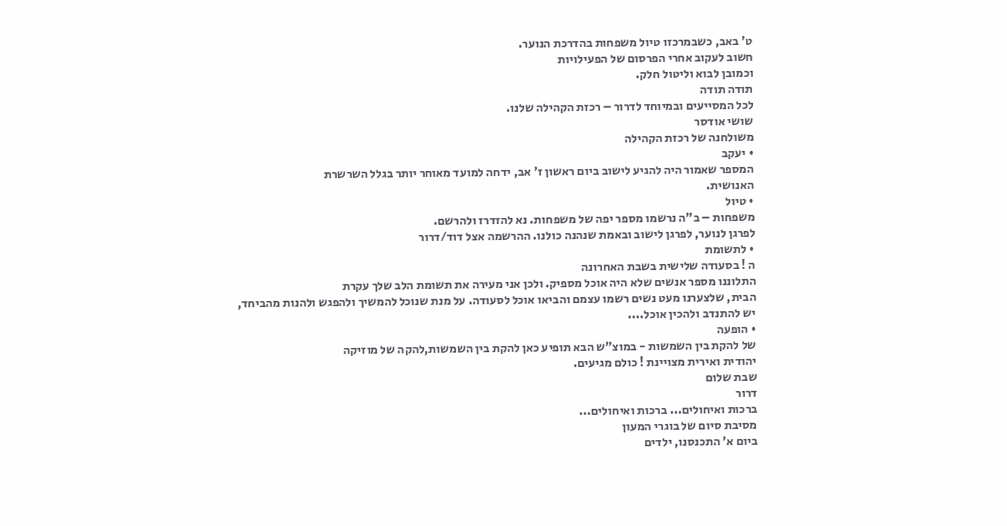ט' באב, כשבמרכזו טיול משפחות בהדרכת הנוער.
חשוב לעקוב אחרי הפרסום של הפעילויות
וכמובן לבוא וליטול חלק.
תודה תודה
לכל המסייעים ובמיוחד לדרור – רכזת הקהילה שלנו.
שושי אודסר
משולחנה של רכזת הקהילה
• יעקב
המספר שאמור היה להגיע לישוב ביום ראשון ז' אב, ידחה למועד מאוחר יותר בגלל השרשרת
האנושית.
• טיול
משפחות – ב"ה נרשמו מספר יפה של משפחות. נא להזדרז ולהרשם.
לפרגן לנוער, לפרגן לישוב ובאמת שנהנה כולנו. ההרשמה אצל דוד/דרור
• לתשומת
ה ! בסעודה שלישית בשבת האחרונה
התלוננו מספר אנשים שלא היה אוכל מספיק. ולכן אני מעירה את תשומת הלב שלך עקרת
הבית, שלצערנו מעט נשים רשמו עצמם והביאו אוכל לסעודה. על מנת שנוכל להמשיך ולהפגש ולהנות מהביחד,
יש להתנדב ולהכין אוכל....
• הופעה
של להקת בין השמשות - במוצ"ש הבא תופיע כאן להקת בין השמשות,להקה של מוזיקה
יהודית ואירית מצויינת ! כולם מגיעים.
שבת שלום
דרור
ברכות ואיחולים... ברכות ואיחולים...
מסיבת סיום של בוגרי המעון
ביום א' התכנסנו, ילדים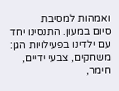ואמהות למסיבת
סיום במעון. התנסינו יחד עם ילדינו בפעילויות הגן: משחקים, צבעי ידיים, חימר,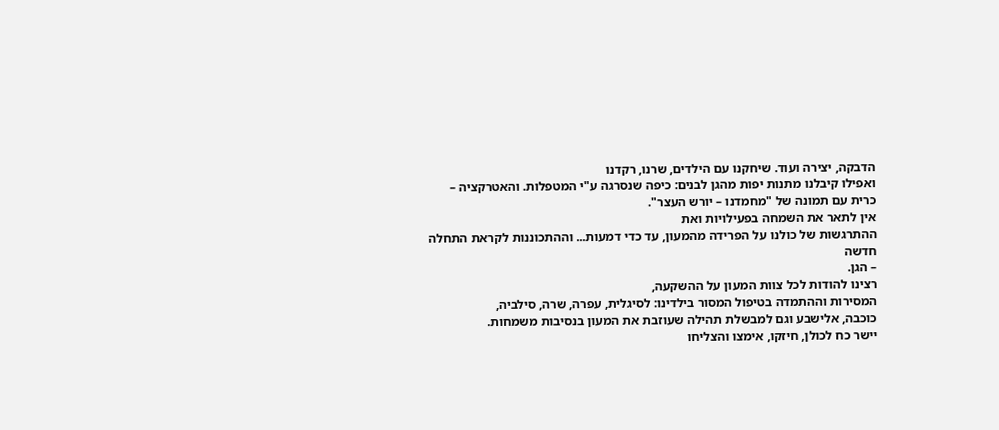הדבקה, יצירה ועוד. שיחקנו עם הילדים, שרנו, רקדנו
ואפילו קיבלנו מתנות יפות מהגן לבנים: כיפה שנסרגה ע"י המטפלות. והאטרקציה –
כרית עם תמונה של "מחמדנו – יורש העצר".
אין לתאר את השמחה בפעילויות ואת
ההתרגשות של כולנו על הפרידה מהמעון, עד כדי דמעות... וההתכוננות לקראת התחלה חדשה
– הגן.
רצינו להודות לכל צוות המעון על ההשקעה,
המסירות וההתמדה בטיפול המסור בילדינו: לסיגלית, עפרה, שרה, סילביה,
כוכבה, אלישבע וגם למבשלת תהילה שעוזבת את המעון בנסיבות משמחות.
יישר כח לכולן, חיזקו, אימצו והצליחו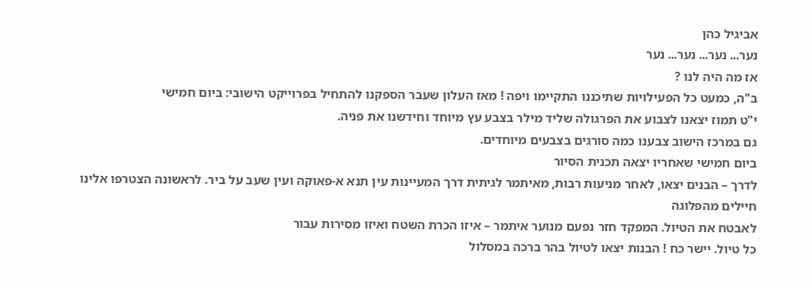אביגיל כהן
נער... נער... נער... נער
אז מה היה לנו ?
ב"ה, כמעט כל הפעילויות שתיכננו התקיימו ויפה ! מאז העלון שעבר הספקנו להתחיל בפרוייקט הישובי: ביום חמישי
י"ט תמוז יצאנו לצבוע את הפרגולה שליד מילר בצבע עץ מיוחד וחידשנו את פניה.
גם במרכז הישוב צבענו כמה סורגים בצבעים מיוחדים.
ביום חמישי שאחריו יצאה תכנית הסיור
לדרך – הבנים יצאו, לאחר מניעות רבות, מאיתמר לגיתית דרך המעיינות עין תנא א-פאוקה ועין שעב על ביר. לראשונה הצטרפו אלינו חיילים מהפלוגה
לאבטח את הטיול. המפקד חזר נפעם מנוער איתמר – איזו הכרת השטח ואיזו מסירות עבור
כל טיול. יישר כח ! הבנות יצאו לטיול בהר ברכה במסלול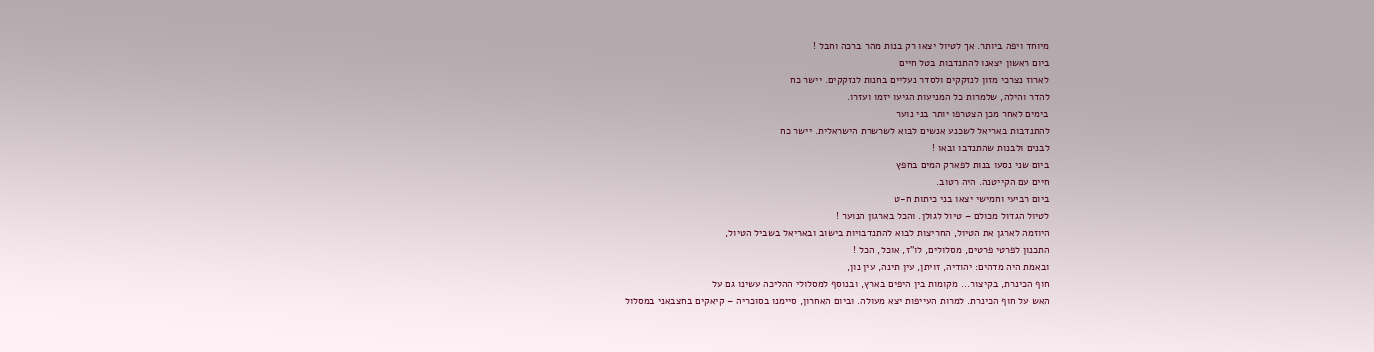מיוחד ויפה ביותר. אך לטיול יצאו רק בנות מהר ברכה וחבל !
ביום ראשון יצאנו להתנדבות בטל חיים
לארוז נצרכי מזון לנזקקים ולסדר נעליים בחנות לנזקקים. יישר כח
להדר והילה, שלמרות כל המניעות הגיעו יזמו ועזרו.
בימים לאחר מכן הצטרפו יותר בני נוער
להתנדבות באריאל לשכנע אנשים לבוא לשרשרת הישראלית. יישר כח
לבנים ולבנות שהתנדבו ובאו !
ביום שני נסעו בנות לפארק המים בחפץ
חיים עם הקייטנה. היה רטוב.
ביום רביעי וחמישי יצאו בני כיתות ח-ט
לטיול הגדול מכולם – טיול לגולן. והכל בארגון הנוער !
היוזמה לארגן את הטיול, החריצות לבוא להתנדבויות בישוב ובאריאל בשביל הטיול,
התכנון לפרטי פרטים, מסלולים, לו"ז, אוכל, הכל !
ובאמת היה מדהים: יהודיה, זויתן, עין תינה, עין נון,
חוף הכינרת, בקיצור... מקומות בין היפים בארץ, ובנוסף למסלולי ההליכה עשינו גם על
האש על חוף הכינרת. למרות העייפות יצא מעולה. וביום האחרון, סיימנו בסוכריה – קיאקים בחצבאני במסלול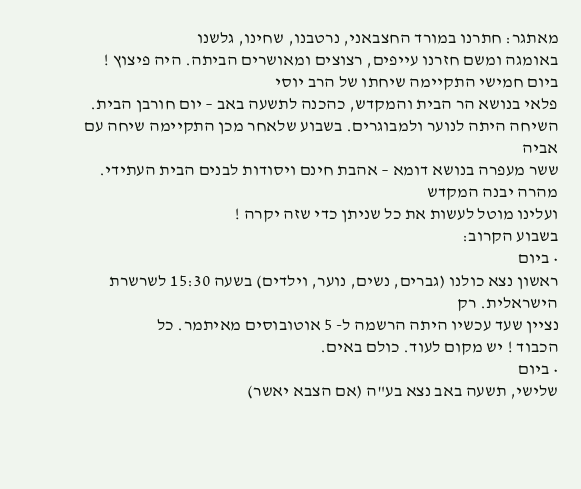מאתגר: חתרנו במורד החצבאני, נרטבנו, שחינו, גלשנו
באומגה ומשם חזרנו עייפים, רצוצים ומאושרים הביתה. היה פיצוץ !
ביום חמישי התקיימה שיחתו של הרב יוסי
פלאי בנושא הר הבית והמקדש, כהכנה לתשעה באב – יום חורבן הבית. השיחה היתה לנוער ולמבוגרים. בשבוע שלאחר מכן התקיימה שיחה עם אביה
ששר מעפרה בנושא דומא – אהבת חינם ויסודות לבנים הבית העתידי. מהרה יבנה המקדש
ועלינו מוטל לעשות את כל שניתן כדי שזה יקרה !
בשבוע הקרוב:
• ביום
ראשון נצא כולנו (גברים, נשים, נוער, וילדים) בשעה 15:30 לשרשרת הישראלית. רק
נציין שעד עכשיו היתה הרשמה ל- 5 אוטובוסים מאיתמר. כל
הכבוד ! יש מקום לעוד. כולם באים.
• ביום
שלישי, תשעה באב נצא בע"ה (אם הצבא יאשר)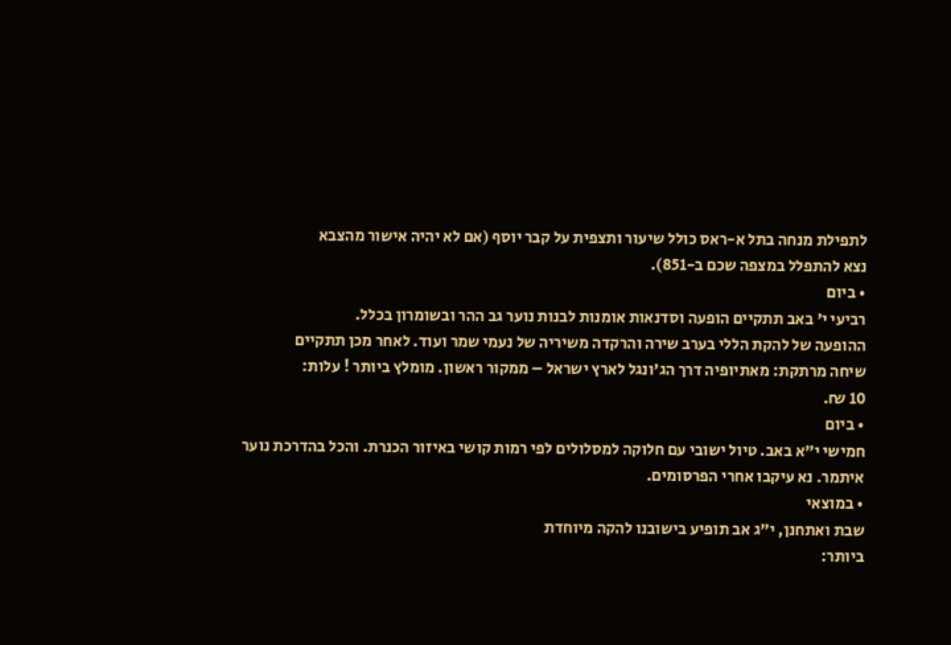לתפילת מנחה בתל א-ראס כולל שיעור ותצפית על קבר יוסף (אם לא יהיה אישור מהצבא
נצא להתפלל במצפה שכם ב-851).
• ביום
רביעי י' באב תתקיים הופעה וסדנאות אומנות לבנות נוער גב ההר ובשומרון בכלל.
ההופעה של להקת הללי בערב שירה והרקדה משיריה של נעמי שמר ועוד. לאחר מכן תתקיים
שיחה מרתקת: מאתיופיה דרך הג'ונגל לארץ ישראל – ממקור ראשון. מומלץ ביותר ! עלות:
10 ₪.
• ביום
חמישי י"א באב. טיול ישובי עם חלוקה למסלולים לפי רמות קושי באיזור הכנרת. והכל בהדרכת נוער
איתמר. נא עיקבו אחרי הפרסומים.
• במוצאי
שבת ואתחנן, י"ג אב תופיע בישובנו להקה מיוחדת
ביותר: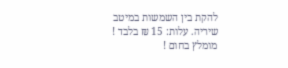להקת בין השמשות במיטב שיריה. עלות: 15 ₪ בלבד ! מומלץ בחום !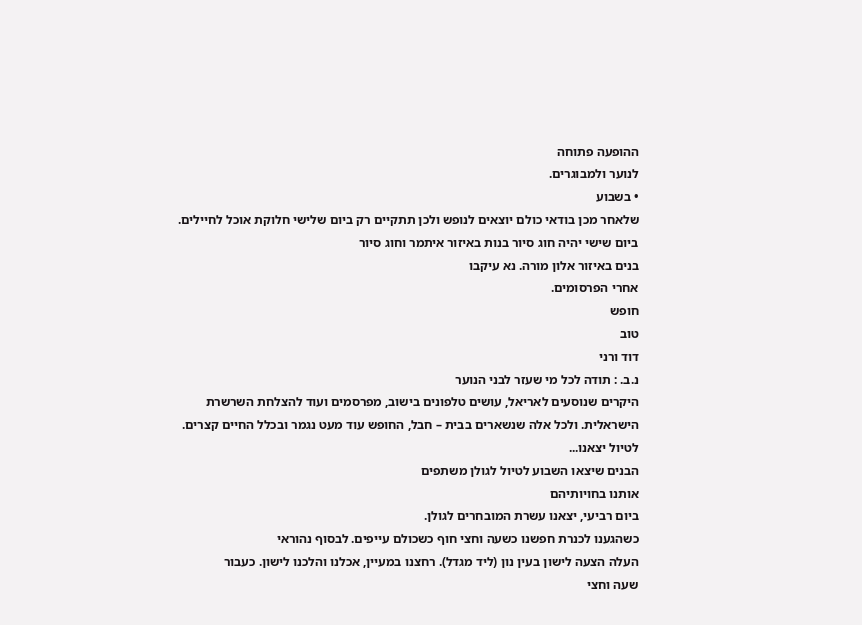ההופעה פתוחה
לנוער ולמבוגרים.
• בשבוע
שלאחר מכן בודאי כולם יוצאים לנופש ולכן תתקיים רק ביום שלישי חלוקת אוכל לחיילים.
ביום שישי יהיה חוג סיור בנות באיזור איתמר וחוג סיור
בנים באיזור אלון מורה. נא עיקבו
אחרי הפרסומים.
חופש
טוב
דוד ורני
נ.ב. : תודה לכל מי שעזר לבני הנוער
היקרים שנוסעים לאריאל, עושים טלפונים בישוב, מפרסמים ועוד להצלחת השרשרת
הישראלית. ולכל אלה שנשארים בבית – חבל, החופש עוד מעט נגמר ובכלל החיים קצרים.
לטיול יצאנו...
הבנים שיצאו השבוע לטיול לגולן משתפים
אותנו בחויותיהם
ביום רביעי, יצאנו עשרת המובחרים לגולן.
כשהגענו לכנרת חפשנו כשעה וחצי חוף כשכולם עייפים. לבסוף נהוראי
העלה הצעה לישון בעין נון (ליד מגדל). רחצנו במעיין, אכלנו והלכנו לישון. כעבור
שעה וחצי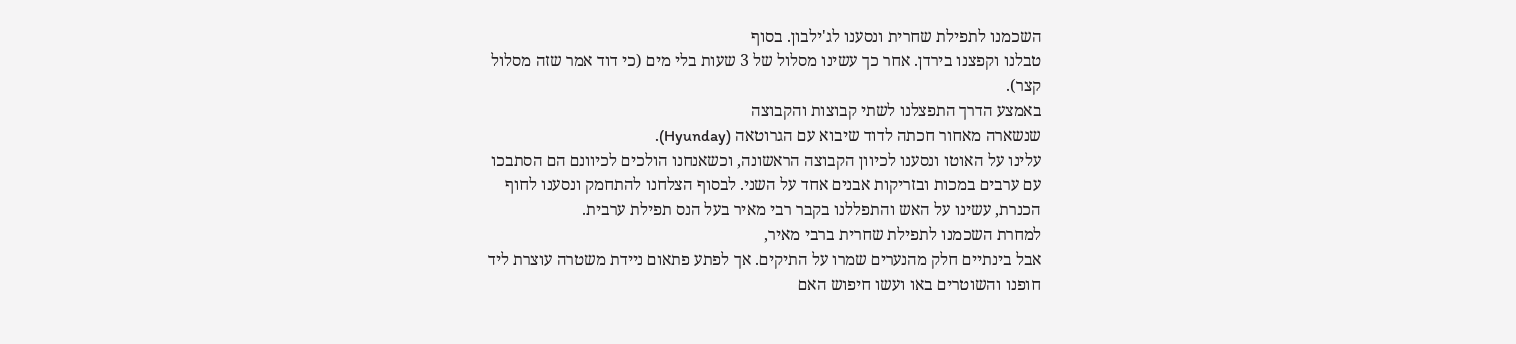השכמנו לתפילת שחרית ונסענו לג'ילבון. בסוף
טבלנו וקפצנו בירדן. אחר כך עשינו מסלול של 3 שעות בלי מים (כי דוד אמר שזה מסלול
קצר).
באמצע הדרך התפצלנו לשתי קבוצות והקבוצה
שנשארה מאחור חכתה לדוד שיבוא עם הגרוטאה (Hyunday).
עלינו על האוטו ונסענו לכיוון הקבוצה הראשונה, וכשאנחנו הולכים לכיוונם הם הסתבכו
עם ערבים במכות ובזריקות אבנים אחד על השני. לבסוף הצלחנו להתחמק ונסענו לחוף
הכנרת, עשינו על האש והתפללנו בקבר רבי מאיר בעל הנס תפילת ערבית.
למחרת השכמנו לתפילת שחרית ברבי מאיר,
אבל בינתיים חלק מהנערים שמרו על התיקים. אך לפתע פתאום ניידת משטרה עוצרת ליד
חופנו והשוטרים באו ועשו חיפוש האם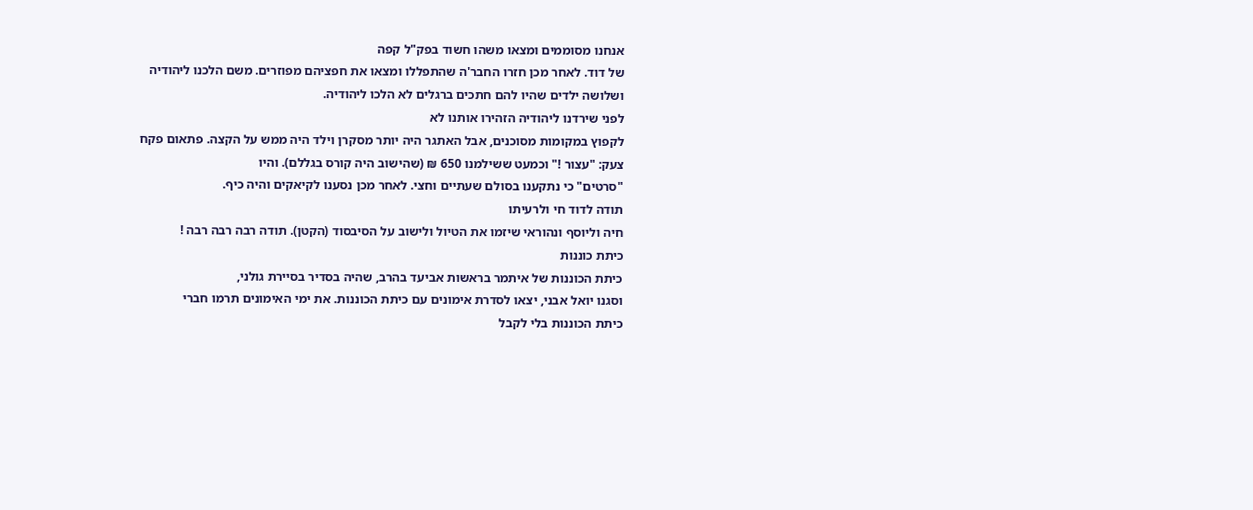אנחנו מסוממים ומצאו משהו חשוד בפק"ל קפה
של דוד. לאחר מכן חזרו החבר'ה שהתפללו ומצאו את חפציהם מפוזרים. משם הלכנו ליהודיה
ושלושה ילדים שהיו להם חתכים ברגלים לא הלכו ליהודיה.
לפני שירדנו ליהודיה הזהירו אותנו לא
לקפוץ במקומות מסוכנים, אבל האתגר היה יותר מסקרן וילד היה ממש על הקצה. פתאום פקח
צעק: "עצור !" וכמעט ששילמנו 650 ₪ (שהישוב היה קורס בגללם). והיו
"סרטים" כי נתקענו בסולם שעתיים וחצי. לאחר מכן נסענו לקיאקים והיה כיף.
תודה לדוד חי ולרעיתו
חיה וליוסף ונהוראי שיזמו את הטיול ולישוב על הסיבסוד (הקטן). תודה רבה רבה רבה !
כיתת כוננות
כיתת הכוננות של איתמר בראשות אביעד בהרב, שהיה בסדיר בסיירת גולני,
וסגנו יואל אבני, יצאו לסדרת אימונים עם כיתת הכוננות. את ימי האימונים תרמו חברי
כיתת הכוננות בלי לקבל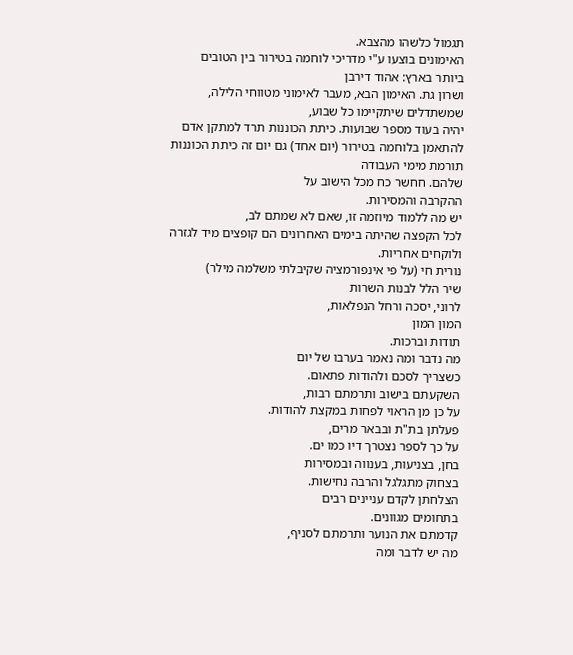תגמול כלשהו מהצבא.
האימונים בוצעו ע"י מדריכי לוחמה בטירור בין הטובים ביותר בארץ: אהוד דירבן
ושרון גת. האימון הבא, מעבר לאימוני מטווחי הלילה, שמשתדלים שיתקיימו כל שבוע,
יהיה בעוד מספר שבועות. כיתת הכוננות תרד למתקן אדם להתאמן בלוחמה בטירור (יום אחד) גם יום זה כיתת הכוננות תורמת מימי העבודה
שלהם. חחשר כח מכל הישוב על
ההקרבה והמסירות.
יש מה ללמוד מיוזמה זו, שאם לא שמתם לב,
לכל הקפצה שהיתה בימים האחרונים הם קופצים מיד לגזרה
ולוקחים אחריות.
נורית חי (על פי אינפורמציה שקיבלתי משלמה מילר)
שיר הלל לבנות השרות
לרוני, יסכה ורחל הנפלאות,
המון המון
תודות וברכות.
מה נדבר ומה נאמר בערבו של יום
כשצריך לסכם ולהודות פתאום.
השקעתם בישוב ותרמתם רבות,
על כן מן הראוי לפחות במקצת להודות.
פעלתן בת"ת ובבאר מרים,
על כך לספר נצטרך דיו כמו ים.
בחן, בצניעות, בענווה ובמסירות
בצחוק מתגלגל והרבה נחישות.
הצלחתן לקדם עניינים רבים
בתחומים מגוונים.
קדמתם את הנוער ותרמתם לסניף,
מה יש לדבר ומה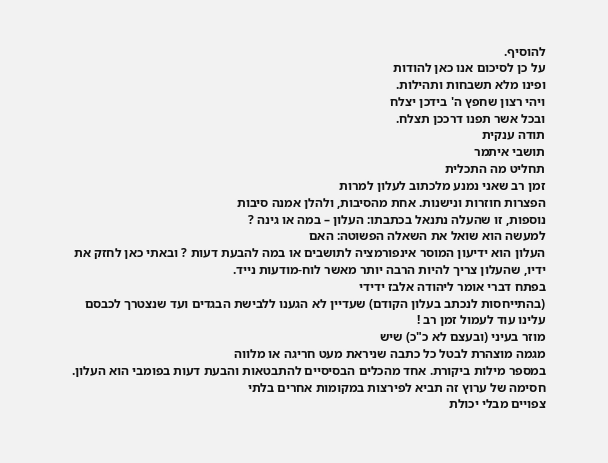להוסיף.
על כן לסיכום אנו כאן להודות
ופינו מלא תשבחות ותהילות.
ויהי רצון שחפץ ה' בידכן יצלח
ובכל אשר תפנו דרככן תצלח.
תודה ענקית
תושבי איתמר
תחליט מה התכלית
זמן רב שאני נמנע מלכתוב לעלון למרות
הפצרות חוזרות ונישנות. אחת מהסיבות, ולהלן אמנה סיבות
נוספות, זו שהעלה נתנאל בכתבתו: העלון – במה או גינה ?
למעשה הוא שואל את השאלה הפשוטה: האם
העלון הוא ידיעון המוסר אינפורמציה לתושבים או במה להבעת דעות ? ובאתי כאן לחזק את
ידיו, שהעלון צריך להיות הרבה יותר מאשר לוח-מודעות נייד.
בפתח דברי אומר ליהודה אלבז ידידי
(בהתייחסות לנכתב בעלון הקודם) שעדיין לא הגענו ללבישת הבגדים ועד שנצטרך לכבסם
עלינו עוד לעמול זמן רב !
מוזר בעיני (ובעצם לא כ"כ) שיש
מגמה מוצהרת לבטל כל כתבה שניראת מעט חריגה או מלווה
במספר מילות ביקורת. אחד מהכלים הבסיסיים להתבטאות והבעת דעות בפומבי הוא העלון.
חסימה של ערוץ זה תביא לפירצות במקומות אחרים בלתי
צפויים מבלי יכולת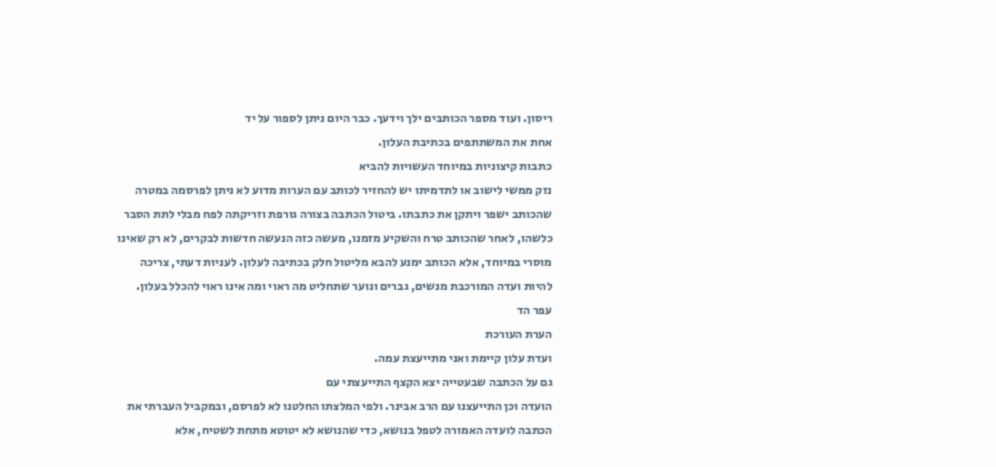ריסון. ועוד מספר הכותבים ילך וידעך. כבר היום ניתן לספור על יד
אחת את המשתתפים בכתיבת העלון.
כתבות קיצוניות במיוחד העשויות להביא
נזק ממשי לישוב או לתדמיתו יש להחזיר לכותב עם הערות מדוע לא ניתן לפרסמה במטרה
שהכותב ישפר ויתקן את כתבתו. ביטול הכתבה בצורה גורפת וזריקתה לפח מבלי לתת הסבר
כלשהו, לאחר שהכותב טרח והשקיע מזמנו, מעשה כזה הנעשה חדשות לבקרים, לא רק שאינו
מוסרי במיוחד, אלא הכותב ימנע להבא מליטול חלק בכתיבה לעלון. לעניות דעתי, צריכה
להיות ועדה המורכבת מנשים, גברים ונוער שתחליט מה ראוי ומה אינו ראוי להכלל בעלון.
עפר הד
הערת העורכת
ועדת עלון קיימת ואני מתייעצת עמה.
גם על הכתבה שבעטייה יצא הקצף התייעצתי עם
הועדה וכן התייעצנו עם הרב אבינר. ולפי המלצתו החלטנו לא לפרסם, ובמקביל העברתי את
הכתבה לועדה האמורה לטפל בנושא, כדי שהנושא לא יטוטא מתחת לשטיח, אלא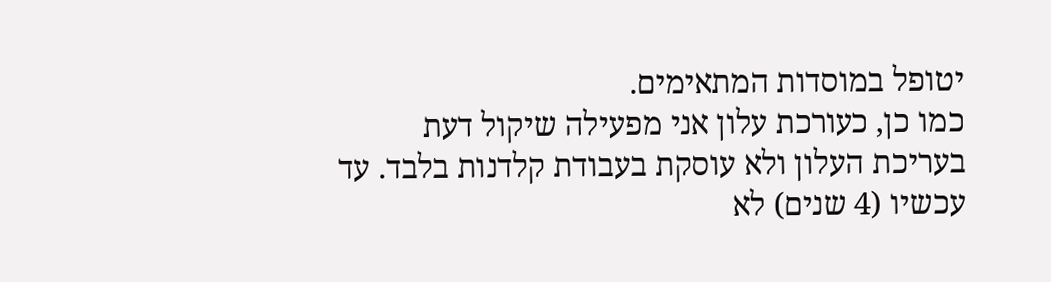יטופל במוסדות המתאימים.
כמו כן, כעורכת עלון אני מפעילה שיקול דעת
בעריכת העלון ולא עוסקת בעבודת קלדנות בלבד. עד עכשיו (4 שנים) לא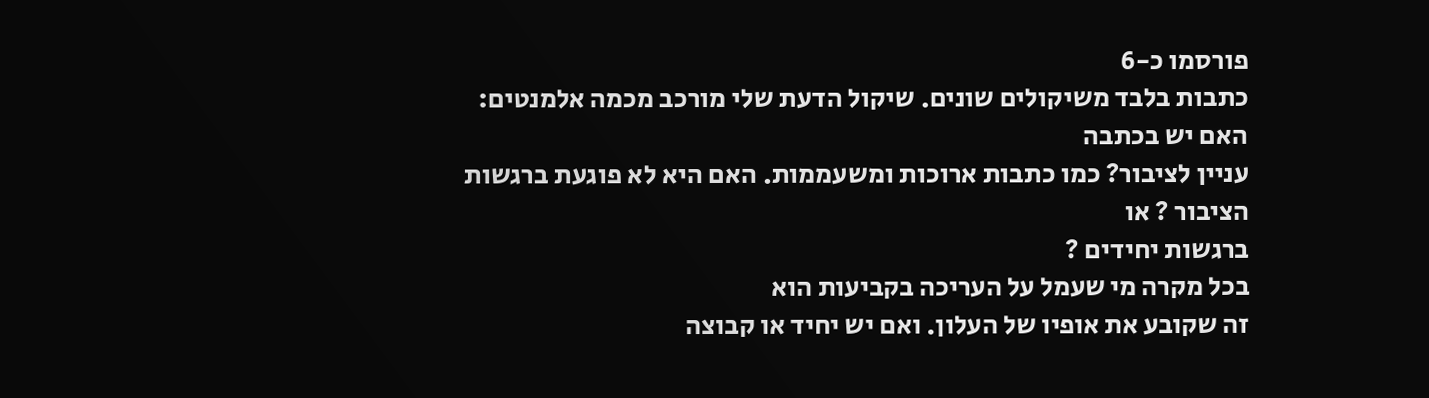פורסמו כ-6
כתבות בלבד משיקולים שונים. שיקול הדעת שלי מורכב מכמה אלמנטים: האם יש בכתבה
עניין לציבור? כמו כתבות ארוכות ומשעממות. האם היא לא פוגעת ברגשות הציבור ? או
ברגשות יחידים ?
בכל מקרה מי שעמל על העריכה בקביעות הוא
זה שקובע את אופיו של העלון. ואם יש יחיד או קבוצה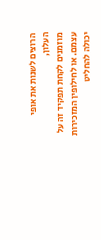הרוצים לשנות את אופי העלון,
מוזמנים לקחת תפקיד זה על עצמם. או לחילופין המזכירות יכולה להחליט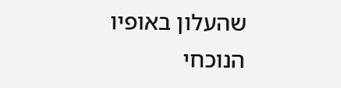שהעלון באופיו
הנוכחי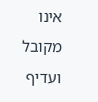אינו מקובל ועדיף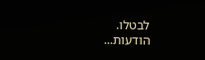לבטלו.
הודעות...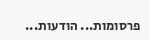פרסומות... הודעות...